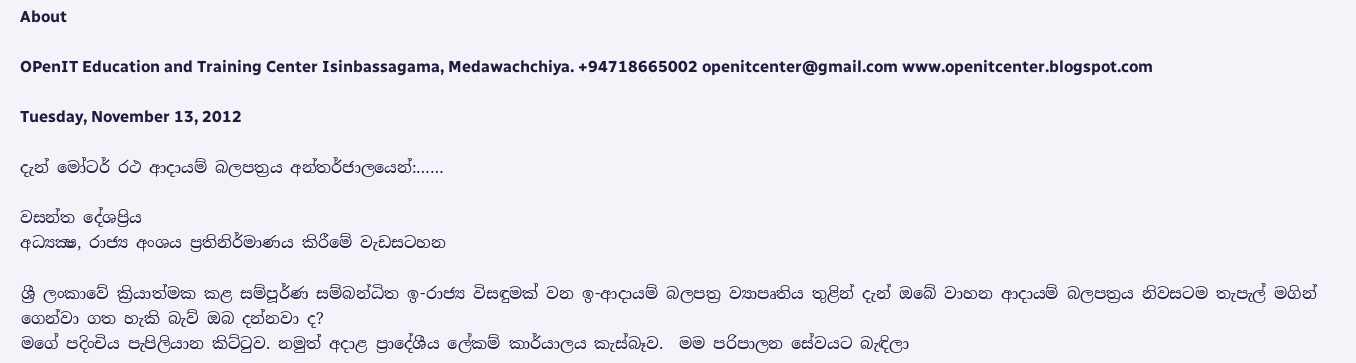About

OPenIT Education and Training Center Isinbassagama, Medawachchiya. +94718665002 openitcenter@gmail.com www.openitcenter.blogspot.com

Tuesday, November 13, 2012

දැන් මෝටර් රථ ආදායම් බලපත්‍රය අන්තර්ජාලයෙන්:……

වසන්ත දේශප්‍රිය
අධ්‍යක්‍ෂ, රාජ්‍ය අංශය ප්‍රතිනිර්මාණය කිරීමේ වැඩසටහන

ශ්‍රී ලංකාවේ ක්‍රියාත්මක කළ සම්පූර්ණ සම්බන්ධිත ඉ-රාජ්‍ය විසඳුමක් වන ඉ-ආදායම් බලපත්‍ර ව්‍යාපෘතිය තුළින් දැන් ඔබේ වාහන ආදායම් බලපත්‍රය නිවසටම තැපැල් මගින් ගෙන්වා ගත හැකි බැව් ඔබ දන්නවා ද?
මගේ පදිංචිය පැපිලියාන කිට්ටුව. නමුත් අදාළ ප්‍රාදේශීය ලේකම් කාර්යාලය කැස්බෑව.  මම පරිපාලන සේවයට බැඳිලා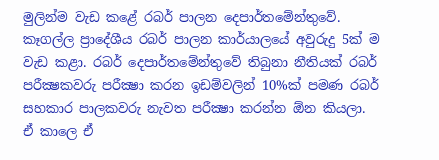මුලින්ම වැඩ කළේ රබර් පාලන දෙපාර්තමේන්තුවේ.  කෑගල්ල ප්‍රාදේශීය රබර් පාලන කාර්යාලයේ අවුරුදු 5ක් ම වැඩ කළා. රබර් දෙපාර්තමේන්තුවේ තිබුනා නීතියක් රබර් පරීක්‍ෂකවරු පරීක්‍ෂා කරන ඉඩම්වලින් 10%ක් පමණ රබර් සහකාර පාලකවරු නැවත පරීක්‍ෂා කරන්න ඕන කියලා.  ඒ කාලෙ ඒ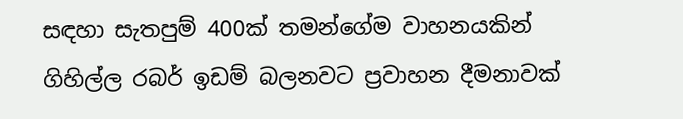සඳහා සැතපුම් 400ක් තමන්ගේම වාහනයකින් ගිහිල්ල රබර් ඉඩම් බලනවට ප්‍රවාහන දීමනාවක්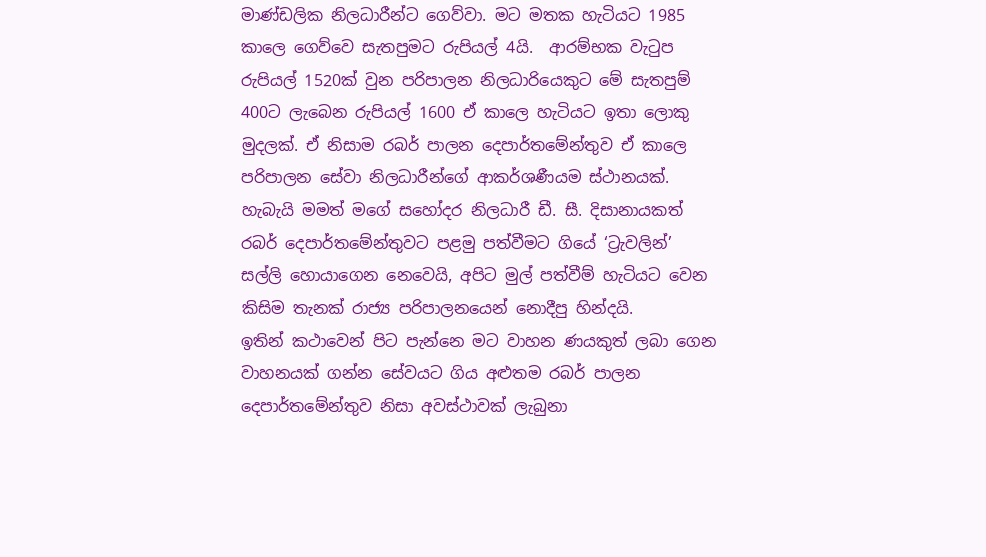මාණ්ඩලික නිලධාරීන්ට ගෙව්වා. මට මතක හැටියට 1985 කාලෙ ගෙව්වෙ සැතපුමට රුපියල් 4යි.  ආරම්භක වැටුප රුපියල් 1520ක් වුන පරිපාලන නිලධාරියෙකුට මේ සැතපුම් 400ට ලැබෙන රුපියල් 1600 ඒ කාලෙ හැටියට ඉතා ලොකු මුදලක්. ඒ නිසාම රබර් පාලන දෙපාර්තමේන්තුව ඒ කාලෙ පරිපාලන සේවා නිලධාරීන්ගේ ආකර්ශණීයම ස්ථානයක්. හැබැයි මමත් මගේ සහෝදර නිලධාරී ඩී. සී. දිසානායකත් රබර් දෙපාර්තමේන්තුවට පළමු පත්වීමට ගියේ ‘ට්‍රැවලින්’ සල්ලි හොයාගෙන නෙවෙයි, අපිට මුල් පත්වීම් හැටියට වෙන කිසිම තැනක් රාජ්‍ය පරිපාලන‍යෙන් නොදීපු හින්දයි.
ඉතින් කථාවෙන් පිට පැන්නෙ මට වාහන ණයකුත් ලබා ගෙන වාහනයක් ගන්න සේවයට ගිය අළුතම රබර් පාලන දෙපාර්තමේන්තුව නිසා අවස්ථාවක් ලැබුනා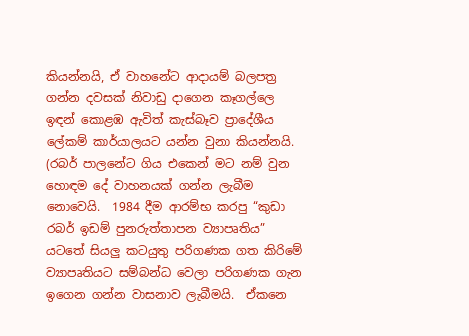කියන්නයි, ඒ වාහනේට ආදායම් බලපත්‍ර ගන්න දවසක් නිවාඩු ‍දාගෙන කෑගල්ලෙ ඉඳන් කොළඹ ඇවිත් කැස්බෑව ප්‍රාදේශීය ලේකම් කාර්යාලයට යන්න වුනා කියන්නයි.  (රබර් පාලනේට ගිය එකෙන් මට නම් වුන හොඳම දේ වාහනයක් ගන්න ලැබීම නොවෙයි.  1984 දීම ආරම්භ කරපු “කුඩා රබර් ඉඩම් පුනරුත්තාපන ව්‍යාපෘතිය” යටතේ සියලු කටයුතු පරිගණක ගත කිරිමේ ව්‍යාපෘතියට සම්බන්ධ වෙලා පරිගණක ගැන ඉගෙන ගන්න වාසනාව ලැබීමයි.  ඒකනෙ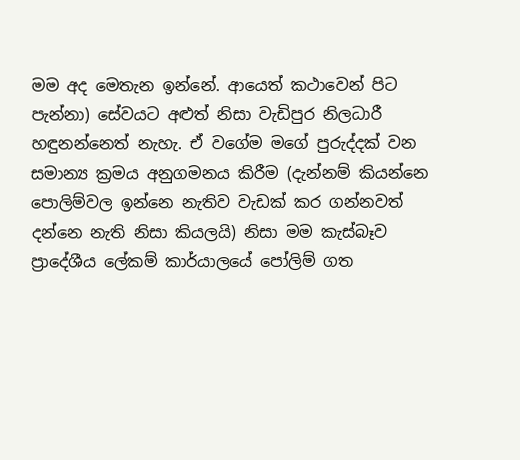මම අද මෙතැන ඉන්නේ. ආයෙත් කථාවෙන් පිට පැන්නා) සේවයට අළුත් නිසා වැඩිපුර නිලධාරී හඳුනන්නෙත් නැහැ. ඒ වගේම මගේ පුරුද්දක් වන සමාන්‍ය ක්‍රමය අනුගමනය කිරීම (දැන්නම් කියන්නෙ පොලිම්වල ඉන්නෙ නැතිව වැඩක් කර ගන්නවත් දන්නෙ නැති නිසා කියලයි) නිසා මම කැස්බෑව ප්‍රාදේශීය ලේකම් කාර්යාලයේ පෝලිම් ගත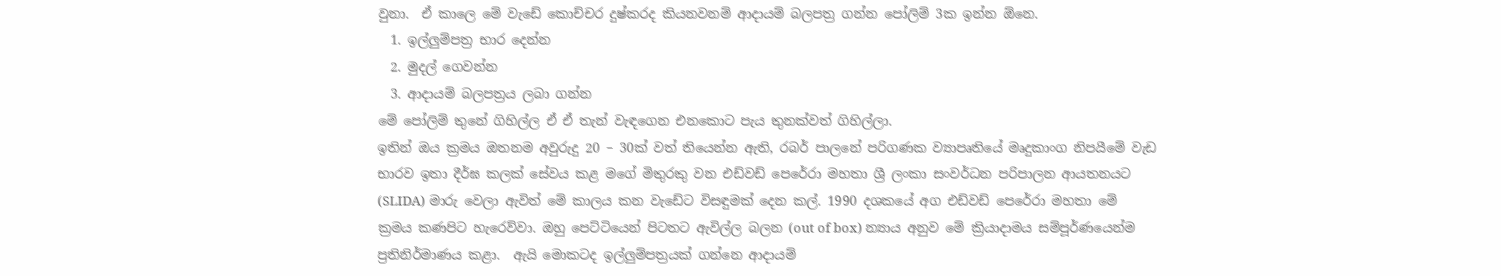වුනා.  ඒ කාලෙ මේ වැඩේ කොච්චර දුෂ්කරද කියනවනම් ආදායම් බලපත්‍ර ගන්න පෝලිම් 3ක ඉන්න ඕනෙ.
  1. ඉල්ලුම්පත්‍ර භාර දෙන්න
  2. මුදල් ගෙවන්න
  3. ආදායම් බලපත්‍රය ලබා ගන්න
මේ පෝලිම් තුනේ ගිහිල්ල ඒ ඒ තැන් වැඳගෙන එනකොට පැය තුනක්වත් ගිහිල්ලා.
ඉතින් ඔය ක්‍රමය ඔතනම අවුරුදු 20 – 30ක් වත් තියෙන්න ඇති, රබර් පාලනේ පරිගණක ව්‍යාපෘතියේ මෘදුකාංග නිපයීමේ වැඩ භාරව ඉතා දීර්ඝ කලක් සේවය කළ මගේ මිතුරකු වන එඩ්වඩ් පෙරේරා මහතා ශ්‍රී ලංකා සංවර්ධන පරිපාලන ආයතනයට (SLIDA) මාරු වෙලා ඇවිත් මේ කාලය කන වැඩේට විසඳුමක් දෙන කල්. 1990 දශකයේ අග එඩ්වඩ් පෙරේරා මහතා මේ ක්‍රමය කණපිට හැරෙව්වා. ඔහු පෙට්ටියෙන් පිටතට ඇවිල්ල බලන (out of box) න්‍යාය අනුව මේ ක්‍රියාදාමය සම්පූර්ණයෙන්ම ප්‍රතිනිර්මාණය කළා.  ඇයි මොකටද ඉල්ලුම්පත්‍රයක් ගන්නෙ ආදායම්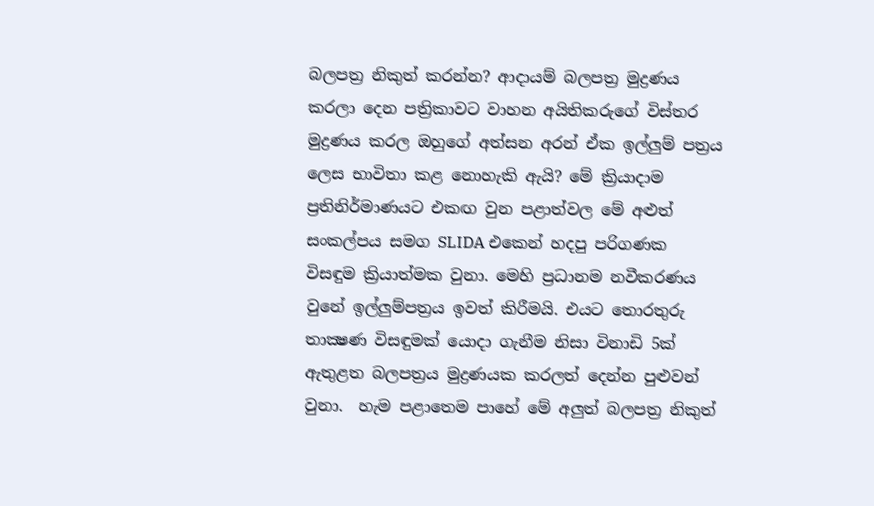බලපත්‍ර නිකුත් කරන්න? ආදායම් බලපත්‍ර මුද්‍රණය කරලා දෙන පත්‍රිකාවට වාහන අයිතිකරුගේ විස්තර මුද්‍රණය කරල ඔහුගේ අත්සන අරන් ඒක ඉල්ලුම් පත්‍රය ලෙස භාවිතා කළ නොහැකි ඇයි? මේ ක්‍රියාදාම ප්‍රතිනිර්මාණයට එකඟ වුන පළාත්වල මේ අළුත් සංකල්පය සමග SLIDA එකෙන් හදපු පරිගණක විසඳුම ක්‍රියාත්මක වුනා. මෙහි ප්‍රධානම නවීකරණය වුනේ ඉල්ලුම්පත්‍රය ඉවත් කිරීමයි. එයට තොරතුරු තාක්‍ෂණ විසඳුමක් යොදා ගැනීම නිසා විනාඩි 5ක් ඇතුළත බලපත්‍රය මුද්‍රණයක කරලත් දෙන්න පුළුවන් වුනා.  හැම පළාතෙම පාහේ මේ අලුත් බලපත්‍ර නිකුත්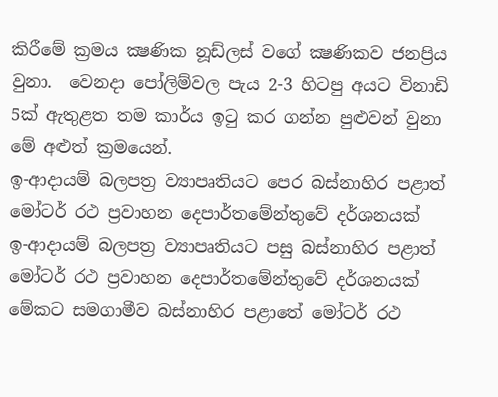කිරීමේ ක්‍රමය ක්‍ෂණික නූඩ්ලස් වගේ ක්‍ෂණිකව ජනප්‍රිය වුනා.  වෙනදා පෝලිම්වල පැය 2-3 හිටපු අයට විනාඩි 5ක් ඇතුළත තම කාර්ය ඉටු කර ගන්න පුළුවන් වුනා මේ අළුත් ක්‍රමයෙන්.
ඉ-ආදායම් බලපත්‍ර ව්‍යාපෘතියට පෙර බස්නාහිර පළාත් මෝටර් රථ ප්‍රවාහන දෙපාර්තමේන්තුවේ දර්ශනයක්
ඉ-ආදායම් බලපත්‍ර ව්‍යාපෘතියට පසු බස්නාහිර පළාත් මෝටර් රථ ප්‍රවාහන දෙපාර්තමේන්තුවේ දර්ශනයක්
මේකට සමගාමීව බස්නාහිර පළාතේ මෝටර් රථ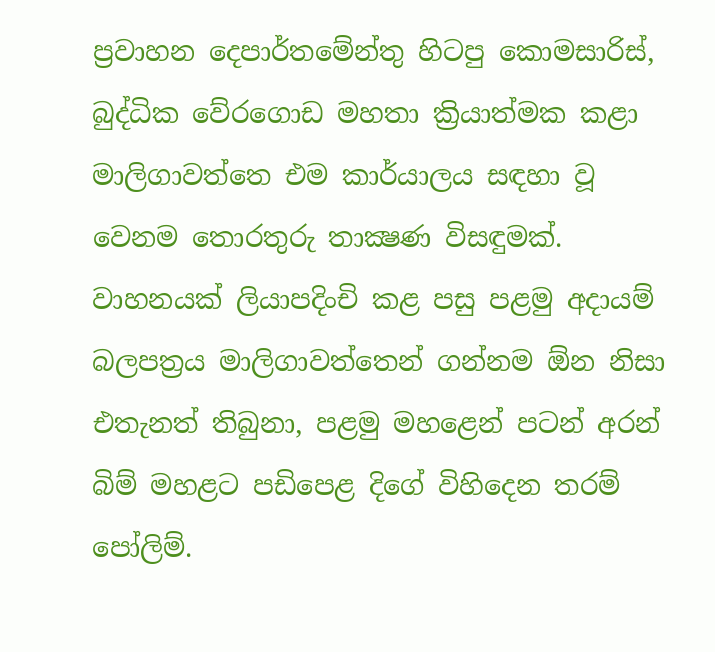ප්‍රවාහන දෙපාර්තමේන්තු හිටපු කොමසාරිස්, බුද්ධික වේරගොඩ මහතා ක්‍රියාත්මක කළා මාලිගාවත්තෙ එම කාර්යාලය සඳහා වූ වෙනම තොරතුරු තාක්‍ෂණ විසඳුමක්. වාහනයක් ලියාපදිංචි කළ පසු පළමු අදායම් බලපත්‍රය මාලිගාවත්තෙන් ගන්නම ඕන නිසා එතැනත් තිබුනා, පළමු මහළෙන් පටන් අරන් බිම් මහළට පඩිපෙළ දිගේ විහිදෙන තරම් පෝලිම්.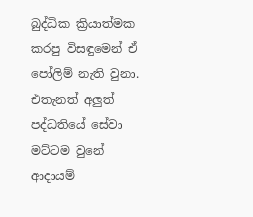බුද්ධික ක්‍රියාත්මක කරපු විසඳුමෙන් ඒ පෝලිම් නැති වුනා. එතැනත් අලුත් පද්ධතියේ සේවා මට්ටම වුනේ ආදායම්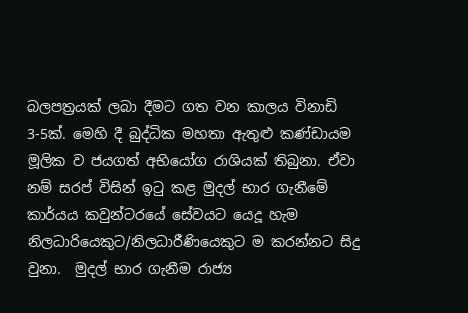බලපත්‍රයක් ලබා දීමට ගත වන කාලය විනාඩි 3-5ක්. මෙහි දී බුද්ධික මහතා ඇතුළු කණ්ඩායම මූලික ව ජයගත් අභියෝග රාශියක් තිබුනා. ඒවා නම් සරප් විසින් ඉටු කළ මුදල් භාර ගැනීමේ කාර්යය කවුන්ටරයේ සේවයට යෙදූ හැම නිලධාරියෙකුට/නිලධාරීණියෙකුට ම කරන්නට සිදු වුනා.  මුදල් භාර ගැනීම රාජ්‍ය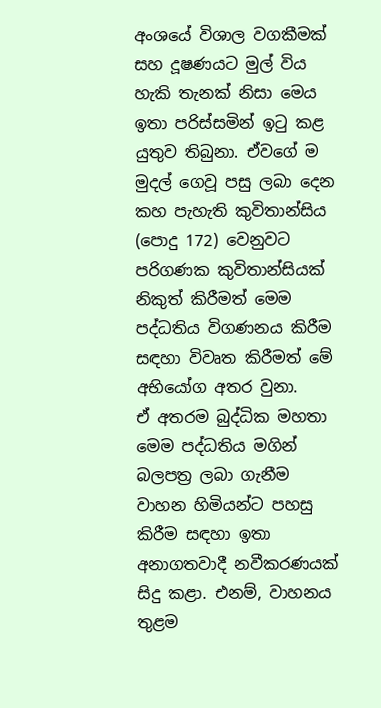අංශයේ විශාල වගකීමක් සහ දූෂණයට මුල් විය හැකි තැනක් නිසා මෙය ඉතා පරිස්සමින් ඉටු කළ යුතුව තිබුනා. ඒවගේ ම මුදල් ගෙවූ පසු ලබා දෙන කහ පැහැති කුවිතාන්සිය  (පොදු 172) වෙනුවට පරිගණක කුවිතාන්සියක් නිකුත් කිරීමත් මෙම පද්ධතිය විගණනය කිරීම සඳහා විවෘත කිරීමත් මේ අභියෝග අතර වුනා.
ඒ අතරම බුද්ධික මහතා මෙම පද්ධතිය මගින් බලපත්‍ර ලබා ගැනීම වාහන හිමියන්ට පහසු කිරීම සඳහා ඉතා අනාගතවාදී නවීකරණයක් සිදු කළා. එනම්, වාහනය තුළම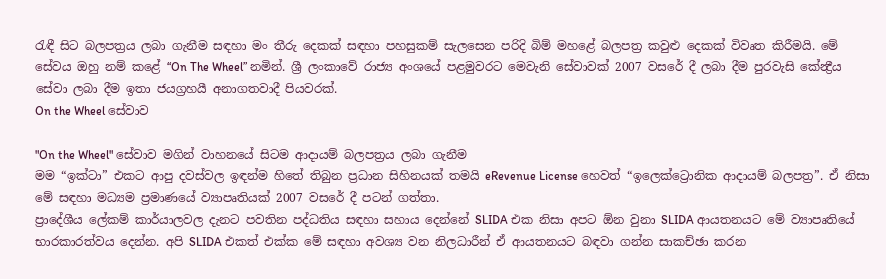රැඳී සිට බලපත්‍රය ලබා ගැනීම සඳහා මං තීරු දෙකක් සඳහා පහසුකම් සැලසෙන පරිදි බිම් මහළේ බලපත්‍ර කවුළු දෙකක් විවෘත කිරීමයි. මේ සේවය ඔහු නම් කළේ “On The Wheel” නමින්. ශ්‍රී ලංකාවේ රාජ්‍ය අංශයේ පළමුවරට මෙවැනි සේවාවක් 2007 වසරේ දී ලබා දීම පුරවැසි කේන්‍ද්‍රීය සේවා ලබා දීම ඉතා ජයග්‍රහයී අනාගතවාදී පියවරක්.
On the Wheel සේවාව

"On the Wheel" සේවාව මගින් වාහනයේ සිටම ආදායම් බලපත්‍රය ලබා ගැනීම
මම “ඉක්ටා” එකට ආපු දවස්වල ඉඳන්ම හිතේ තිබුන ප්‍රධාන සිහිනයක් තමයි eRevenue License හෙවත් “ඉලෙක්ට්‍රොනික ආදායම් බලපත්‍ර”. ඒ නිසා මේ සඳහා මධ්‍යම ප්‍රමාණයේ ව්‍යාපෘතියක් 2007 වසරේ දී පටන් ගත්තා.
ප්‍රාදේශීය ලේකම් කාර්යාලවල දැනට පවතින පද්ධතිය සඳහා සහාය දෙන්නේ SLIDA එක නිසා අපට ඕන වුනා SLIDA ආයතනයට මේ ව්‍යාපෘතියේ භාරකාරත්වය දෙන්න. අපි SLIDA එකත් එක්ක මේ සඳහා අවශ්‍ය වන නිලධාරීන් ඒ ආයතනයට බඳවා ගන්න සාකච්ඡා කරන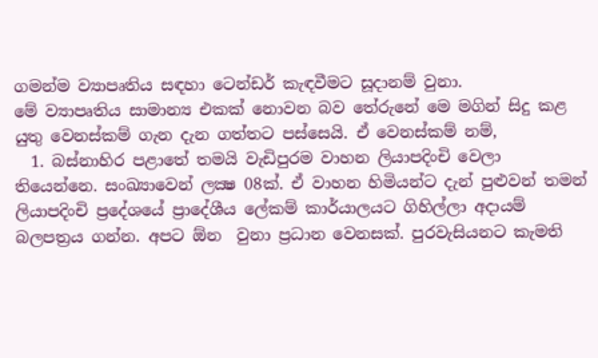ගමන්ම ව්‍යාපෘතිය සඳහා ටෙන්ඩර් කැඳවීමට සූදානම් වුනා.
මේ ව්‍යාපෘතිය සාමාන්‍ය එකක් නොවන බව තේරුනේ මෙ මගින් සිදු කළ යුතු වෙනස්කම් ගැන දැන ගත්තට පස්සෙයි. ඒ වෙනස්කම් නම්,
  1. බස්නාහිර පළාතේ තමයි වැඩිපුරම වාහන ලියාපදිංචි වෙලා තියෙන්නෙ. සංඛ්‍යාවෙන් ලක්‍ෂ 08ක්. ඒ වාහන හිමියන්ට දැන් පුළුවන් තමන් ලියාපදිංචි ප්‍රදේශයේ ප්‍රාදේශීය ලේකම් කාර්යාලයට ගිහිල්ලා අදායම් බලපත්‍රය ගන්න. අපට ඕන  වුනා ප්‍රධාන වෙනසක්. පුරවැසියනට කැමති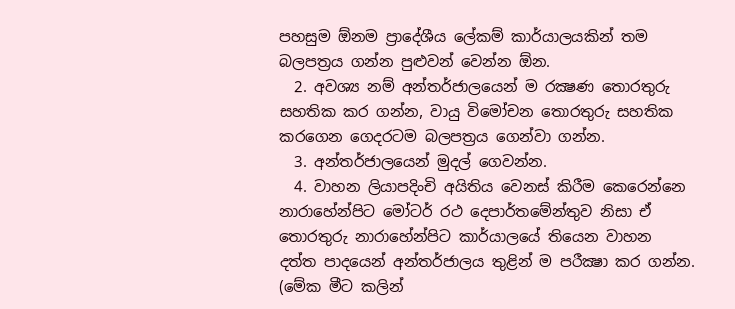පහසුම ඕනම ප්‍රාදේශීය ලේකම් කාර්යාලයකින් තම බලපත්‍රය ගන්න පුළුවන් වෙන්න ඕන.
  2. අවශ්‍ය නම් අන්තර්ජාලයෙන් ම රක්‍ෂණ තොරතුරු සහතික කර ගන්න, වායු විමෝචන තොරතුරු සහතික කරගෙන ගෙදරටම බලපත්‍රය ගෙන්වා ගන්න.
  3. අන්තර්ජාලයෙන් මුදල් ගෙවන්න.
  4. වාහන ලියාපදිංචි අයිතිය වෙනස් කිරීම කෙරෙන්නෙ නාරාහේන්පිට ‍මෝටර් රථ දෙපාර්තමේන්තුව නිසා ඒ තොරතුරු නාරාහේන්පිට කාර්යාලයේ තියෙන වාහන දත්ත පාදයෙන් අන්තර්ජාලය තුළින් ම පරීක්‍ෂා කර ගන්න. (මේක මීට කලින්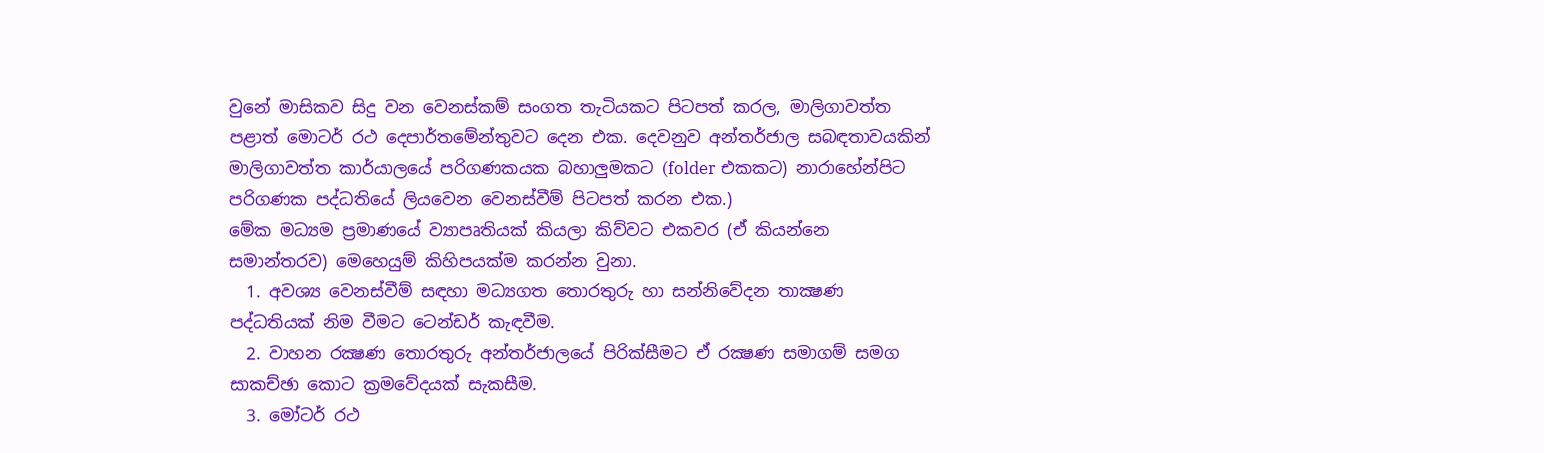වුනේ මාසිකව සිදු වන වෙනස්කම් සංගත තැටියකට පිටපත් කරල, මාලිගාවත්ත පළාත් මොටර් රථ දෙපාර්තමේන්තුවට දෙන එක. දෙවනුව අන්තර්ජාල සබඳතාවයකින් මාලිගාවත්ත කාර්යාලයේ පරිගණකයක බහාලුමකට (folder එකකට) නාරාහේන්පිට පරිගණක පද්ධතියේ ලියවෙන වෙනස්වීම් පිටපත් කරන එක.)
මේක මධ්‍යම ප්‍රමාණයේ ව්‍යාපෘතියක් කියලා කිව්වට එකවර (ඒ කියන්නෙ සමාන්තරව) මෙහෙයුම් කිහිපයක්ම කරන්න වුනා.
  1. අවශ්‍ය වෙනස්වීම් සඳහා මධ්‍යගත තොරතුරු හා සන්නිවේදන තාක්‍ෂණ පද්ධතියක් නිම වීමට ටෙන්ඩර් කැඳවීම.
  2. වාහන රක්‍ෂණ තොරතුරු අන්තර්ජාලයේ පිරික්‍සීමට ඒ රක්‍ෂණ සමාගම් සමග සාකච්ඡා කොට ක්‍රමවේදයක් සැකසීම.
  3. මෝටර් රථ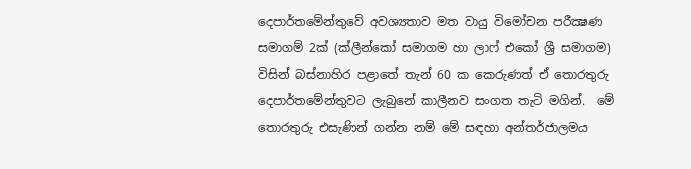දෙපාර්තමේන්තුවේ අවශ්‍යතාව මත වායු විමෝචන පරීක්‍ෂණ සමාගම් 2ක් (ක්ලීන්කෝ සමාගම හා ලාෆ් එකෝ ශ්‍රී සමාගම) විසින් බස්නාහිර පළාතේ තැන් 60 ක කෙරුණත් ඒ තොරතුරු දෙපාර්තමේන්තුවට ලැබුනේ කාලීනව සංගත තැටි මගින්.  මේ තොරතුරු එසැණින් ගන්න නම් මේ සඳහා අන්තර්ජාලමය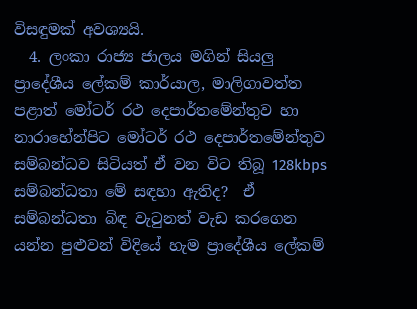විසඳුමක් අවශ්‍යයි.
  4. ලංකා රාජ්‍ය ජාලය මගින් සියලු ප්‍රාදේශීය ලේකම් කාර්යාල, මාලිගාවත්ත පළාත් මෝටර් රථ දෙපාර්තමේන්තුව හා නාරාහේන්පිට මෝටර් රථ දෙපාර්තමේන්තුව සම්බන්ධව සිටියත් ඒ වන විට තිබූ 128kbps සම්බන්ධතා මේ සඳහා ඇතිද?  ඒ සම්බන්ධතා බිඳ වැටුනත් වැඩ කරගෙන යන්න පුළුවන් විදියේ හැම ප්‍රාදේශීය ලේකම්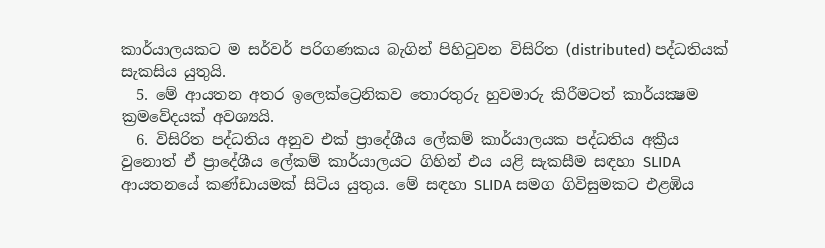කාර්යාලයකට ම සර්වර් පරිගණකය බැගින් පිහිටුවන විසිරිත (distributed) පද්ධතියක් සැකසිය යුතුයි.
  5. මේ ආයතන අතර ඉලෙක්ට්‍රෙනිකව තොරතුරු හුවමාරු කිරීමටත් කාර්යක්‍ෂම ක්‍රමවේදයක් අවශ්‍යයි.
  6. විසිරිත පද්ධතිය අනුව එක් ප්‍රාදේශීය ලේකම් කාර්යාලයක පද්ධතිය අක්‍රීය වුනොත් ඒ ප්‍රාදේශීය ලේකම් කාර්යාලයට ගිහින් එය යළි සැකසීම සඳහා SLIDA ආයතනයේ කණ්ඩායමක් සිටිය යුතුය. මේ සඳහා SLIDA සමග ගිවිසුමකට එළඹිය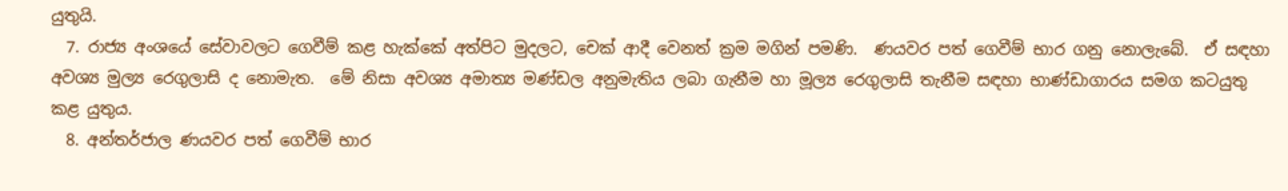යුතුයි.
  7. රාජ්‍ය අංශයේ සේවාවලට ගෙවීම් කළ හැක්කේ අත්පිට මුදලට, චෙක් ආදී වෙනත් ක්‍රම මගින් පමණි.  ණයවර පත් ගෙවීම් භාර ගනු නොලැබේ.  ඒ සඳහා අවශ්‍ය මුල්‍ය රෙගුලාසි ද නොමැත.  මේ නිසා අවශ්‍ය අමාත්‍ය මණ්ඩල අනුමැතිය ලබා ගැනීම හා මූල්‍ය රෙගුලාසි තැනීම සඳහා භාණ්ඩාගාරය සමග කටයුතු කළ යුතුය.
  8. අන්තර්ජාල ණයවර පත් ගෙවීම් භාර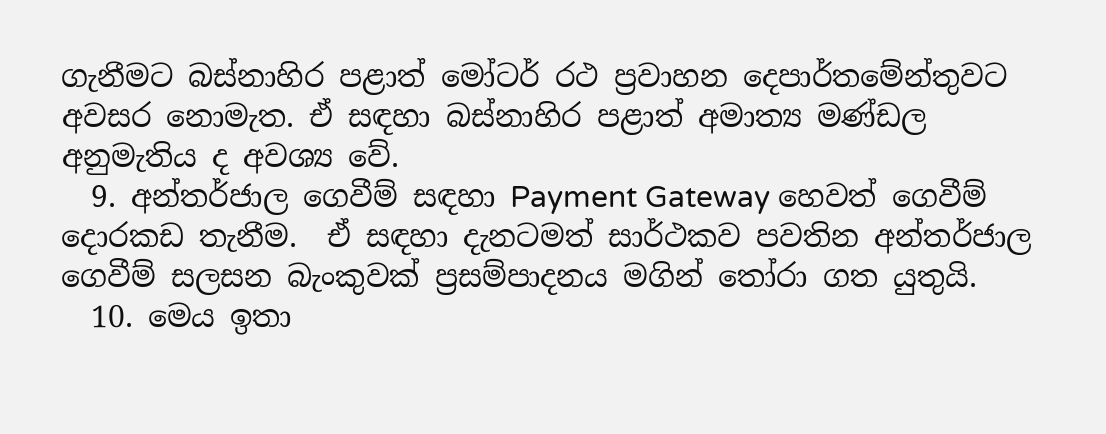ගැනීමට බස්නාහිර පළා‍ත් මෝටර් රථ ප්‍රවාහන දෙපාර්තමේන්තුවට අවසර නොමැත. ඒ සඳහා බස්නාහිර පළාත් අමාත්‍ය මණ්ඩල අනුමැතිය ද අවශ්‍ය වේ.
  9. අන්තර්ජාල ගෙවීම් සඳහා Payment Gateway හෙවත් ගෙවීම් දොරකඩ තැනීම.  ඒ සඳහා දැනටමත් සාර්ථකව පවතින අන්තර්ජාල ගෙවීම් සලසන බැංකුවක් ප්‍රසම්පාදනය මගින් තෝරා ගත යුතුයි.
  10. මෙය ඉතා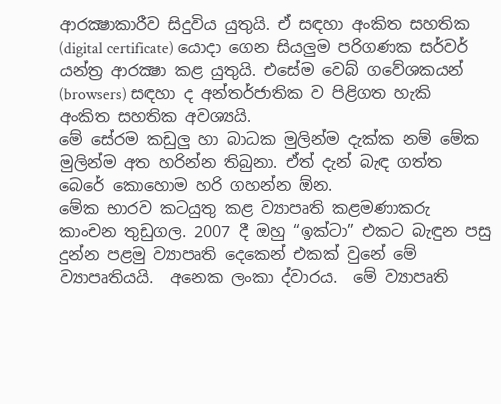ආරක්‍ෂාකාරීව සිදුවිය යුතුයි. ඒ සඳහා අංකිත සහතික (digital certificate) යොදා ගෙන සියලුම පරිගණක සර්වර් යන්ත්‍ර ආරක්‍ෂා කළ යුතුයි. එසේම වෙබ් ගවේශකයන් (browsers) සඳහා ද අන්තර්ජාතික ව පිළිගත හැකි අංකිත සහතික අවශ්‍යයි.
මේ සේරම කඩුලු හා බාධක මුලින්ම දැක්ක නම් මේක මුලින්ම අත හරින්න තිබුනා. ඒත් දැන් බැඳ ගත්ත බෙරේ කොහොම හරි ගහන්න ඕන.
මේක භාරව කටයුතු කළ ව්‍යාපෘති කළමණාකරු කාංචන තුඩුගල. 2007 දී ඔහු “ඉක්ටා” එකට බැඳුන පසු දුන්න පළමු ව්‍යාපෘති දෙකෙන් එකක් වුනේ මේ ව්‍යාපෘතියයි.  අනෙක ලංකා ද්වාරය.  මේ ව්‍යාපෘති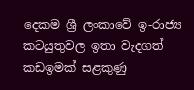දෙකම ශ්‍රී ලංකාවේ ඉ-රාජ්‍ය කටයුතුවල ඉතා වැදගත් කඩඉමක් සළකුණු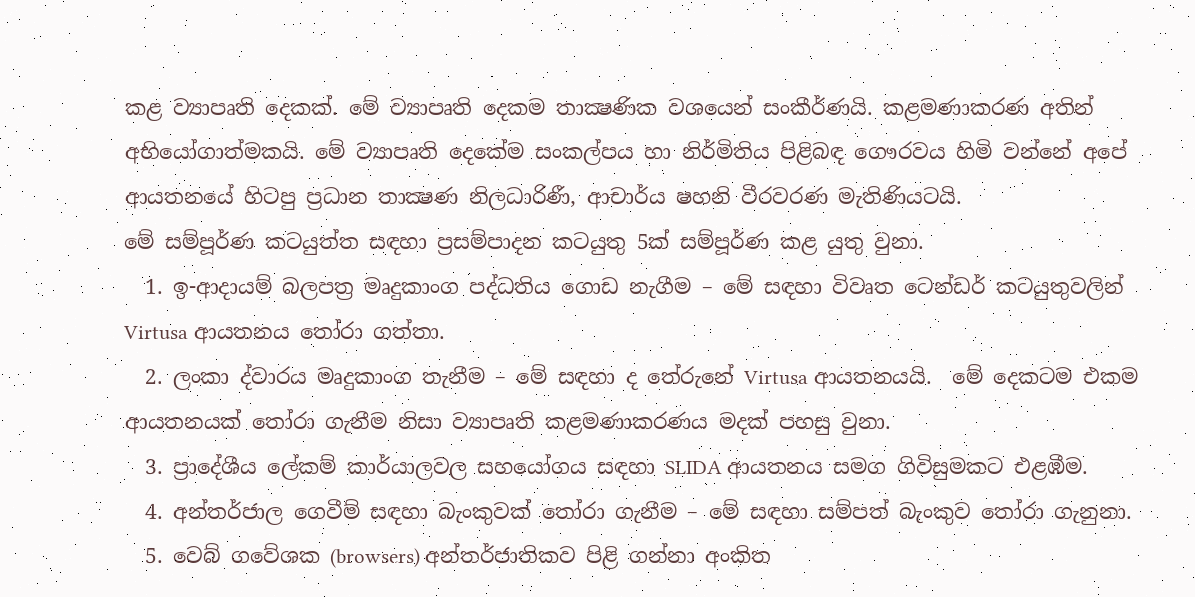කළ ව්‍යාපෘති දෙකක්. මේ ව්‍යාපෘති දෙකම තාක්‍ෂණික වශයෙන් සංකීර්ණයි. කළමණාකරණ අතින් අභියෝගාත්මකයි. මේ ව්‍යාපෘති දෙකේම සංකල්පය හා නිර්මිතිය පිළිබඳ ගෞරවය හිමි වන්නේ අපේ ආයතනයේ හිටපු ප්‍රධාන තාක්‍ෂණ නිලධාරිණී, ආචාර්ය ෂහනි වීරවරණ මැතිණියටයි.
මේ සම්පූර්ණ කටයුත්ත සඳහා ප්‍රසම්පාදන කටයුතු 5ක් සම්පූර්ණ කළ යුතු වුනා.
  1. ඉ-ආදායම් බලපත්‍ර මෘදුකාංග පද්ධතිය ගොඩ නැගීම – මේ සඳහා විවෘත ටෙන්ඩර් කටයුතුවලින් Virtusa ආයතනය තෝරා ගත්තා.
  2. ලංකා ද්වාරය මෘදුකාංග තැනීම – මේ සඳහා ද තේරුනේ Virtusa ආයතනයයි.  මේ දෙකටම එකම ආයතනයක් තෝරා ගැනීම නිසා ව්‍යාපෘති කළමණාකරණය මදක් පහසු වුනා.
  3. ප්‍රාදේශීය ලේකම් කාර්යාලවල සහයෝගය සඳහා SLIDA ආයතනය සමග ගිවිසුමකට එළඹීම.
  4. අන්තර්ජාල ගෙවීම් සඳහා බැංකුවක් තෝරා ගැනීම – මේ සඳහා සම්පත් බැංකුව තෝරා ගැනුනා.
  5. වෙබ් ගවේශක (browsers) අන්තර්ජාතිකව පිළි ගන්නා අංකිත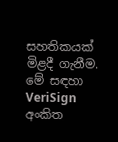සහතිකයක් මිළදී ගැනීම. මේ සඳහා VeriSign අංකිත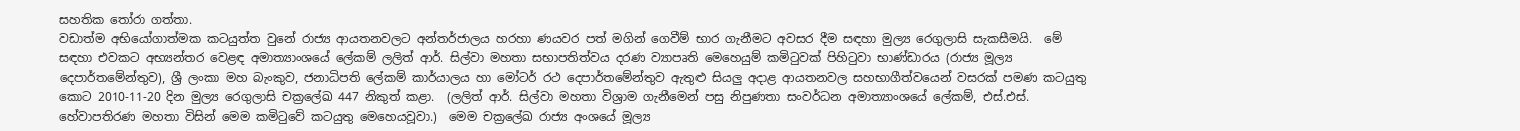සහතික තෝරා ගත්තා.
වඩාත්ම අභියෝගාත්මක කටයුත්ත වුනේ රාජ්‍ය ආයතනවලට අන්තර්ජාලය හරහා ණයවර පත් මගින් ගෙවීම් භාර ගැනීමට අවසර දීම සඳහා මුල්‍ය රෙගුලාසි සැකසීමයි.  මේ සඳහා එවකට අභ්‍යන්තර වෙළඳ අමාත්‍යාංශයේ ලේකම් ලලිත් ආර්. සිල්වා මහතා සභාපතිත්වය දරණ ව්‍යාපෘති මෙහෙයුම් කමිටුවක් පිහිටුවා භාණ්ඩාරය (රාජ්‍ය මූල්‍ය දෙපාර්තමේන්තුව), ශ්‍රී ලංකා මහ බැංකුව, ජනාධිපති ලේකම් කාර්යාලය හා මෝටර් රථ දෙපාර්තමේන්තුව ඇතුළු සියලු අදාළ ආයතනවල සහභාගීත්වයෙන් වසරක් පමණ කටයුතු කොට 2010-11-20 දින මුල්‍ය රෙගුලාසි චක්‍රලේඛ 447 නිකුත් කළා.  (ලලිත් ආර්. සිල්වා මහතා විශ්‍රාම ගැනීමෙන් පසු නිපුණතා සංවර්ධන අමාත්‍යාංශයේ ලේකම්, එස්.එස්. හේවාපතිරණ මහතා විසින් මෙම කමිටුවේ කටයුතු මෙහෙයවූවා.)  මෙම චක්‍රලේඛ රාජ්‍ය අංශයේ මූල්‍ය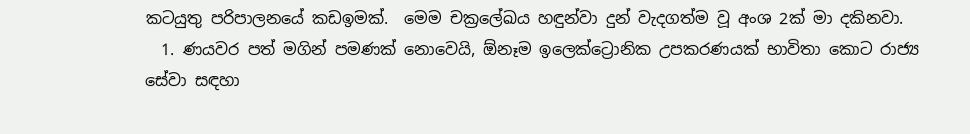කටයුතු පරිපාලනයේ කඩඉමක්.  මෙම චක්‍රලේඛය හඳුන්වා දුන් වැදගත්ම වූ අංශ 2ක් මා දකිනවා.
  1. ණයවර පත් මගින් පමණක් නොවෙයි, ඕනෑම ඉලෙක්ට්‍රොනික උපකරණයක් භාවිතා කොට රාජ්‍ය සේවා සඳහා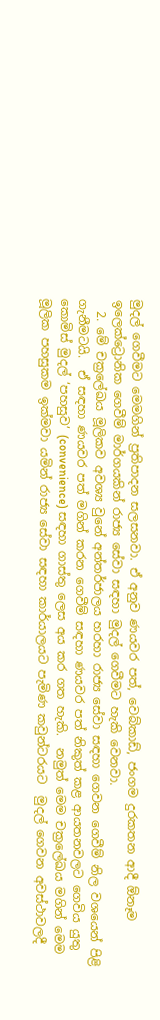මුදල් ගෙවීමට මෙමගින් ප්‍රතිපාදන සලසනවා. ඒ අනුව ණයවර පත්, වෙබ්කාඩ්, ජංගම දුරකතන ආදී ඕනෑම ඉලෙක්ට්‍රොනික ගෙවීම් මාර්ගයකින් රාජ්‍ය සේවා සඳහා මුදල් ගෙවීමට හැකි වෙනවා.
  2. මේ චක්‍රලේඛය මූලිකව අවශ්‍ය වුනේ අන්තර්ජාලය හරහා රාජ්‍ය සේවා සඳහා ගෙවන ගෙවීම් නිල වශයෙන් පිළි ගැනීමටයි.  ඒ සඳහා ණයවර පත් මගින් කරන ගෙවීම් සඳහා ණයවර පත් නිකුත් කළ ආයතනවලට ගෙවිය යුතු කොමිස් මුදල් ‘පහසුව’ (convenience) සඳහා ගාස්තු ලෙස අය කර ගත හැකි.  නමුත් මෙම චක්‍රලේඛය මගින් මෙම මූලික පහසුකම ඉක්මවා යමින් රාජ්‍ය සේවා සඳහා කාර්යාලයට පැමිණ කවුන්ටරයට  මුදල් ගෙවන අවස්ථාවලදී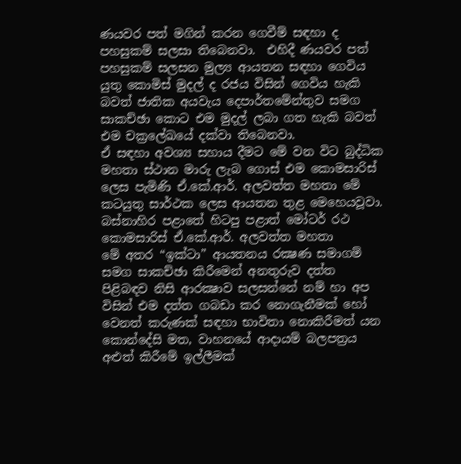ණයවර පත් මගින් කරන ගෙවීම් සඳහා ද පහසුකම් සලසා තිබෙනවා.  එහිදී ණයවර පත් පහසුකම් සලසන මුල්‍ය ආයතන සඳහා ගෙවිය යුතු කොමිස් මුදල් ද රජය විසින් ගෙවිය හැකි බවත් ජාතික අයවැය දෙපාර්තමේන්තුව සමග සාකච්ඡා කොට එම මුදල් ලබා ගත හැකි බවත් එම චක්‍රලේඛයේ දක්වා තිබෙනවා.
ඒ සඳහා අවශ්‍ය සහාය දීමට මේ වන විට බුද්ධික මහතා ස්ථාන මාරු ලැබ ගොස් එම කොමසාරිස් ලෙස පැමිණි ඒ.කේ.ආර්. අලවත්ත මහතා මේ කටයුතු සාර්ථක ලෙස ආයතන තුළ මෙහෙයවූවා.
බස්නාහිර පළාතේ හිටපු පළාත් මෝටර් රථ කොමසාරිස් ඒ.කේ.ආර්. අලවත්ත මහතා
මේ අතර “ඉක්ටා” ආයතනය රක්‍ෂණ සමාගම් සමග සාකච්ඡා කිරීමෙන් අනතුරුව දත්ත පිළිබඳව නිසි ආරක්‍ෂාව සලසන්නේ නම් හා අප විසින් එම දත්ත ගබඩා කර නොගැනීමක් හෝ වෙනත් කරුණක් සඳහා භාවිතා නොකිරීමත් යන කොන්දේසි මත, වාහනයේ ආදායම් බලපත්‍රය අළුත් කිරීමේ ඉල්ලීමක්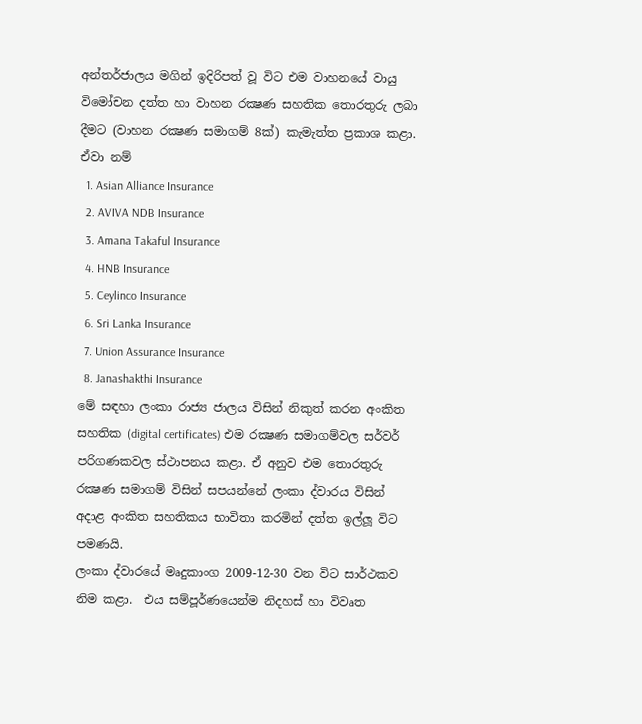අන්තර්ජාලය මගින් ඉදිරිපත් වූ විට එම වාහනයේ වායු විමෝචන දත්ත හා වාහන රක්‍ෂණ සහතික තොරතුරු ලබා දීමට (වාහන රක්‍ෂණ සමාගම් 8ක්) කැමැත්ත ප්‍රකාශ කළා. ඒවා නම්
  1. Asian Alliance Insurance
  2. AVIVA NDB Insurance
  3. Amana Takaful Insurance
  4. HNB Insurance
  5. Ceylinco Insurance
  6. Sri Lanka Insurance
  7. Union Assurance Insurance
  8. Janashakthi Insurance
මේ සඳහා ලංකා රාජ්‍ය ජාලය විසින් නිකුත් කරන අංකිත සහතික (digital certificates) එම ‍රක්‍ෂණ සමාගම්වල සර්වර් පරිගණකවල ස්ථාපනය කළා. ඒ අනුව එම තොරතුරු රක්‍ෂණ සමාගම් විසින් සපයන්නේ ලංකා ද්වාරය විසින් අදාළ අංකිත සහතිකය භාවිතා කරමින් දත්ත ඉල්ලූ විට පමණයි.
ලංකා ද්වාරයේ මෘදුකාංග 2009-12-30 වන විට සාර්ථකව නිම කළා.  එය සම්පූර්ණයෙන්ම නිදහස් හා විවෘත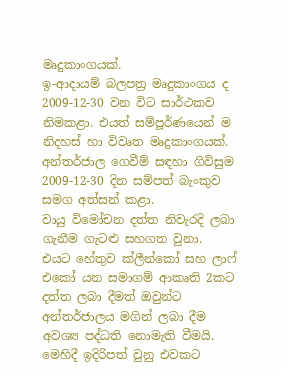මෘදුකාංගයක්.
ඉ-ආදායම් බලපත්‍ර මෘදුකාංගය ද 2009-12-30 වන විට සාර්ථකව නිමකළා. එයත් සම්පූර්ණයෙන් ම නිදහස් හා විවෘත මෘදුකාංගයක්. අන්තර්ජාල ගෙවීම් සඳහා ගිවිසුම 2009-12-30 දින සම්පත් බැංකුව සමග අත්සන් කළා.
වායු විමෝචන දත්ත නිවැරදි ලබා ගැනීම ගැටළු සහගත වුනා.  එයට හේතුව ක්ලීන්කෝ සහ ලාෆ් එකෝ යන සමාගම් ආකෘති 2කට දත්ත ලබා දීමත් ඔවුන්ට අන්තර්ජාලය මගින් ලබා දීම අවශ්‍ය පද්ධති නොමැති වීමයි.  මෙහිදී ඉදිරිපත් වුනු එවකට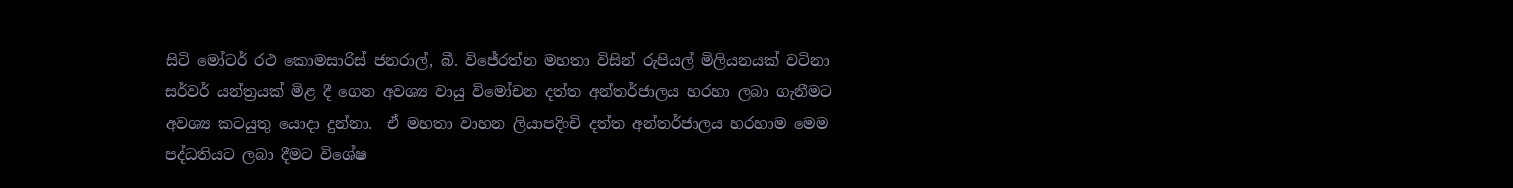සිටි මෝටර් රථ කොමසාරිස් ජනරාල්, බී. විජේරත්න මහතා විසින් රුපියල් මිලියනයක් වටිනා සර්වර් යන්ත්‍රයක් මිළ දී ගෙන අවශ්‍ය වායු විමෝචන දත්ත අන්තර්ජාලය හරහා ලබා ගැනීමට අවශ්‍ය කටයුතු යොදා දුන්නා.  ඒ මහතා වාහන ලියාපදිංචි දත්ත අන්තර්ජාලය හරහාම මෙම පද්ධතියට ලබා දීමට විශේෂ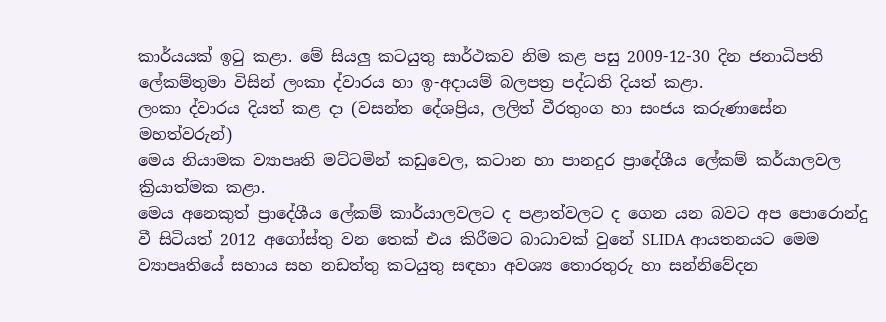කාර්යයක් ඉටු කළා. මේ සියලු කටයුතු සාර්ථකව නිම කළ පසු 2009-12-30 දින ජනාධිපති ලේකම්තුමා විසින් ලංකා ද්වාරය හා ඉ-අදායම් බලපත්‍ර පද්ධති දියත් කළා.
ලංකා ද්වාරය දියත් කළ දා (වසන්ත දේශප්‍රිය, ලලිත් වීරතුංග හා සංජය කරුණාසේන මහත්වරුන්)
මෙය නියාමක ව්‍යාපෘති මට්ටමින් කඩුවෙල, කටාන හා පානදුර ප්‍රාදේශීය ලේකම් කර්යාලවල ක්‍රියාත්මක කළා.
මෙය අනෙකුත් ප්‍රාදේශීය ලේකම් කාර්යාලවලට ද පළාත්වලට ද ගෙන යන බවට අප පොරොන්දු වී සිටියත් 2012 අගෝස්තු වන තෙක් එය කිරීමට බාධාවක් වුනේ SLIDA ආයතනයට මෙම ව්‍යාපෘතියේ සහාය සහ නඩත්තු කටයුතු සඳහා අවශ්‍ය තොරතුරු හා සන්නිවේදන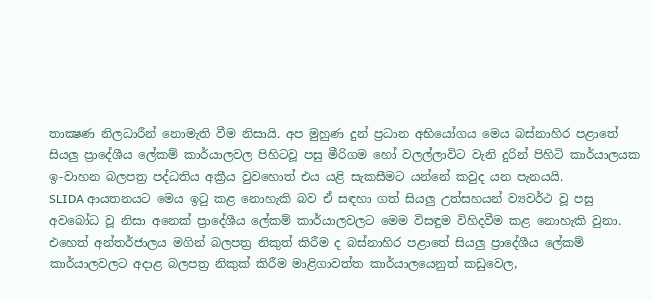තාක්‍ෂණ නිලධාරීන් නොමැති වීම නිසායි. අප මුහුණ දුන් ප්‍රධාන අභියෝගය මෙය බස්නාහිර පළාතේ සියලු ප්‍රාදේශීය ලේකම් කාර්යාලවල පිහිටවූ පසු මීරිගම හෝ වලල්ලාවිට වැනි දුරින් පිහිටි කාර්යාලයක ඉ-වාහන බලපත්‍ර පද්ධතිය අක්‍රීය වුවහොත් එය යළි සැකසීමට යන්නේ කවුද යන පැනයයි.
SLIDA ආයතනයට මෙය ඉටු කළ නොහැකි බව ඒ සඳහා ගත් සියලු උත්සහයන් ව්‍යවර්ථ වූ පසු අවබෝධ වූ නිසා අනෙක් ප්‍රාදේශීය ලේකම් කාර්යාලවලට මෙම විසඳුම විහිදවීම කළ නොහැකි වුනා.
එහෙත් අන්තර්ජාලය මගින් බලපත්‍ර නිකුත් කිරීම ද බස්නාහිර පළාතේ සියලු ප්‍රාදේශීය ලේකම් කාර්යාලවලට අදාළ බලපත්‍ර නිකුක් කිරීම මාළිගාවත්ත කාර්යාලයෙනුත් කඩුවෙල,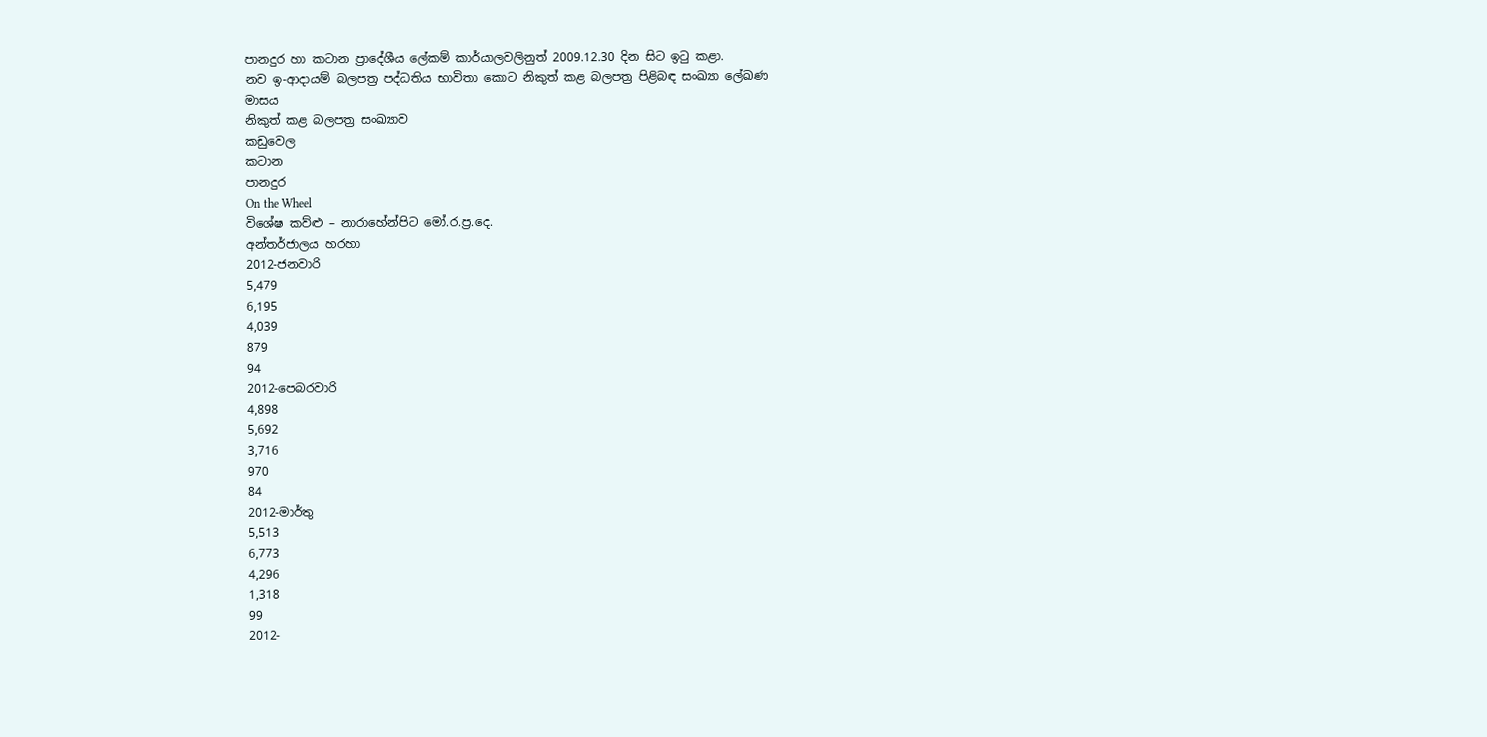පානදුර හා කටාන ප්‍රාදේශීය ලේකම් කාර්යාලවලිනුත් 2009.12.30 දින සිට ඉටු කළා.
නව ඉ-ආදායම් බලපත්‍ර පද්ධතිය භාවිතා කොට නිකුත් කළ බලපත්‍ර පිළිබඳ සංඛ්‍යා ලේඛණ
මාසය
නිකුත් කළ බලපත්‍ර සංඛ්‍යාව
කඩුවෙල
කටාන
පානදුර
On the Wheel
විශේෂ කව්ළු – නාරාහේන්පිට මෝ.ර.ප්‍ර.දෙ.
අන්තර්ජාලය හරහා
2012-ජනවාරි
5,479
6,195
4,039
879
94
2012-පෙබරවාරි
4,898
5,692
3,716
970
84
2012-මාර්තු
5,513
6,773
4,296
1,318
99
2012-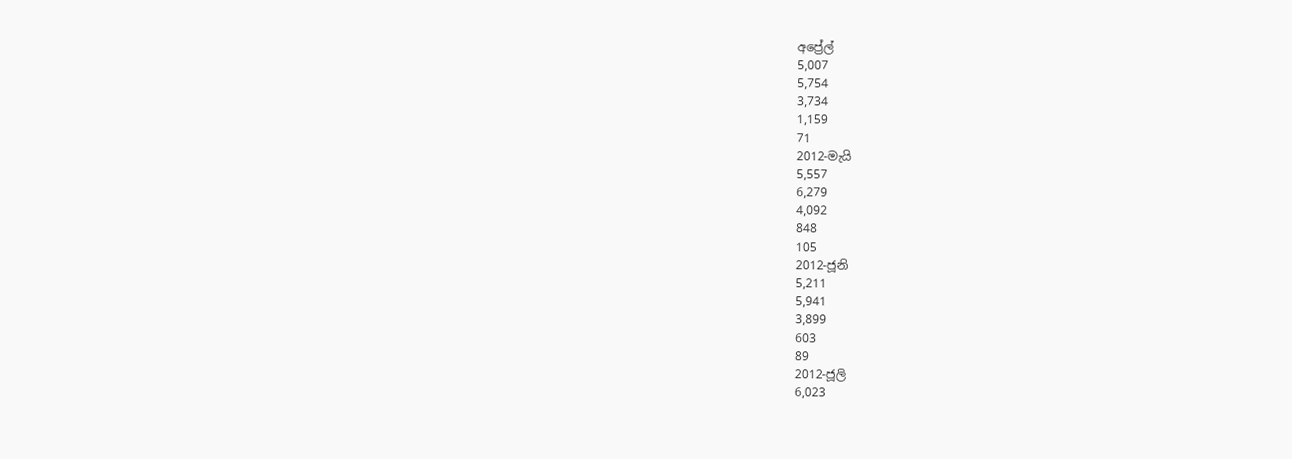අප්‍රේල්
5,007
5,754
3,734
1,159
71
2012-මැයි
5,557
6,279
4,092
848
105
2012-ජූනි
5,211
5,941
3,899
603
89
2012-ජූලි
6,023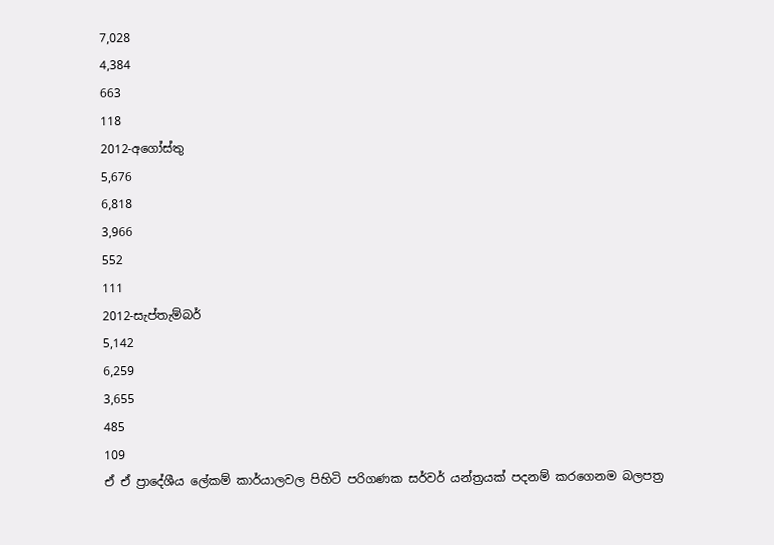7,028
4,384
663
118
2012-අගෝස්තු
5,676
6,818
3,966
552
111
2012-සැප්තැම්බර්
5,142
6,259
3,655
485
109
ඒ ඒ ප්‍රාදේශීය ලේකම් කාර්යාලවල පිහිටි පරිගණක සර්වර් යන්ත්‍රයක් පදනම් කරගෙනම බලපත්‍ර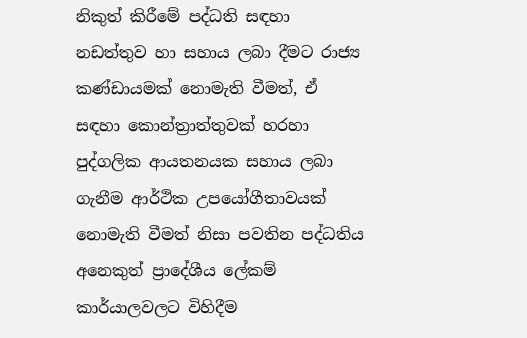නිකුත් කිරීමේ පද්ධති සඳහා නඩත්තුව හා සහාය ලබා දීමට රාජ්‍ය කණ්ඩායමක් නොමැති වීමත්, ඒ සඳහා කොන්ත්‍රාත්තුවක් හරහා පුද්ගලික ආයතනයක සහාය ලබා ගැනීම ආර්ථික උපයෝගීතාවයක් නොමැති වීමත් නිසා පවතින පද්ධතිය අනෙකුත් ප්‍රාදේශීය ලේකම් කාර්යාලවලට විහිදීම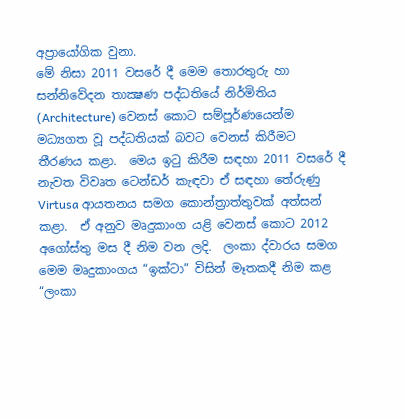අප්‍රායෝගික වුනා.
මේ නිසා 2011 වසරේ දී මෙම තොරතුරු හා සන්නිවේදන තාක්‍ෂණ පද්ධතියේ නිර්මිතිය (Architecture) වෙනස් කොට සම්පූර්ණයෙන්ම මධ්‍යගත වූ පද්ධතියක් බවට වෙනස් කිරීමට තීරණය කළා.  මෙය ඉටු කිරීම සඳහා 2011 වසරේ දී නැවත විවෘත ටෙන්ඩර් කැඳවා ඒ සඳහා තේරුණු  Virtusa ආයතනය සමග කොන්ත්‍රාත්තුවක් අත්සන් කළා.  ඒ අනුව මෘදුකාංග යළි වෙනස් කොට 2012 අගෝස්තු මස දී නිම වන ලදි.  ලංකා ද්වාරය සමග මෙම මෘදුකාංගය “ඉක්ටා” විසින් මෑතකදී නිම කළ “ලංකා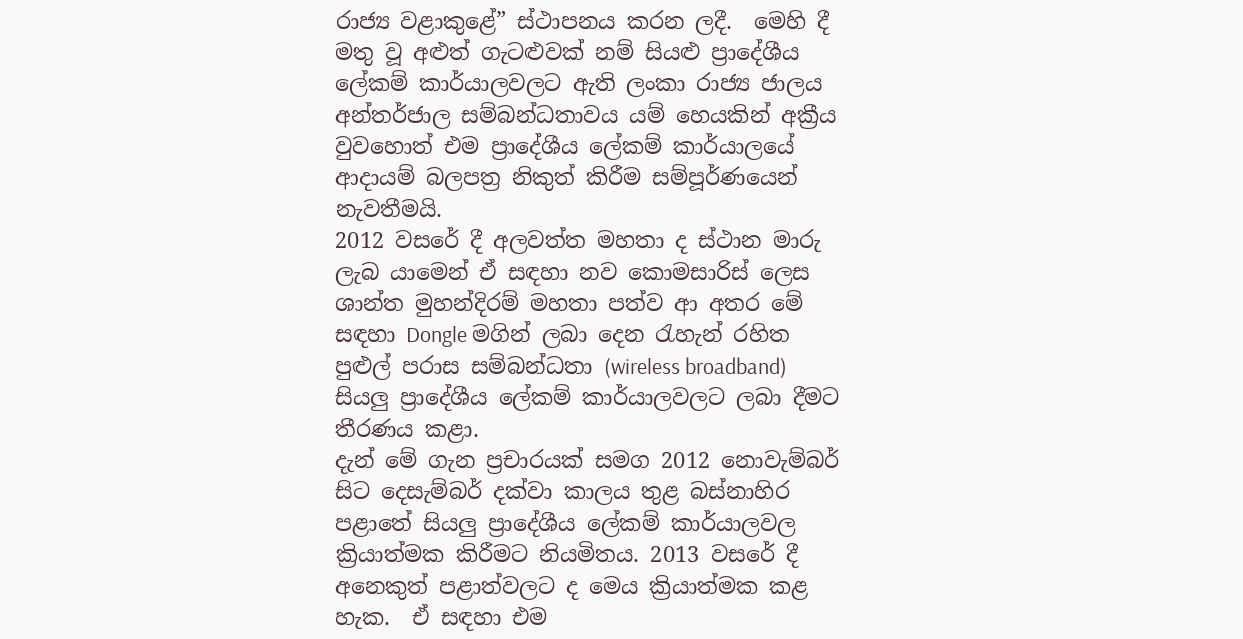රාජ්‍ය වළාකුළේ” ස්ථාපනය කරන ලදී.  මෙහි දී මතු වූ අළුත් ගැටළුවක් නම් සියළු ප්‍රාදේශීය ලේකම් කාර්යාලවලට ඇති ලංකා රාජ්‍ය ජාලය අන්තර්ජාල සම්බන්ධතාවය යම් හෙයකින් අක්‍රීය වුවහොත් එම ප්‍රාදේශීය ලේකම් කාර්යාලයේ ආදායම් බලපත්‍ර නිකුත් කිරීම සම්පූර්ණයෙන් නැවතීමයි.
2012 වසරේ දී අලවත්ත මහතා ද ස්ථාන මාරු ලැබ යාමෙන් ඒ සඳහා නව කොමසාරිස් ලෙස ශාන්ත මුහන්දිරම් මහතා පත්ව ආ අතර මේ සඳහා Dongle මගින් ලබා දෙන රැහැන් රහිත පුළුල් පරාස සම්බන්ධතා (wireless broadband) සියලු ප්‍රාදේශීය ලේකම් කාර්යාලවලට ලබා දීමට තීරණය කළා.
දැන් මේ ගැන ප්‍රචාරයක් සමග 2012 නොවැම්බර් සිට දෙසැම්බර් දක්වා කාලය තුළ බස්නාහිර පළාතේ සියලු ප්‍රාදේශීය ලේකම් කාර්යාලවල ක්‍රියාත්මක කිරීමට නියමිතය. 2013 වසරේ දී අනෙකුත් පළාත්වලට ද මෙය ක්‍රියාත්මක කළ හැක.  ඒ සඳහා එම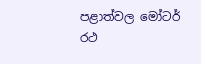පළාත්වල මෝටර් රථ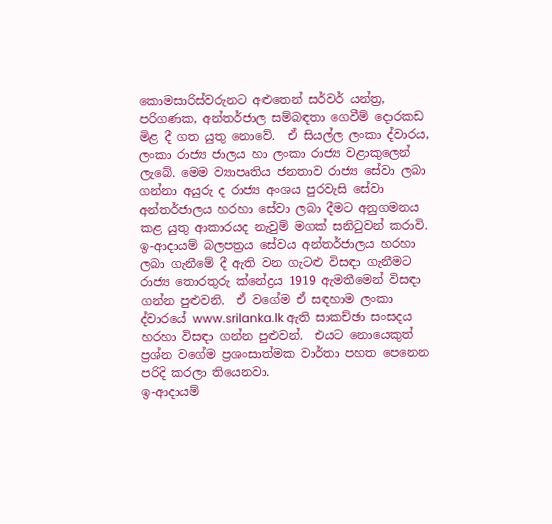කොමසාරිස්වරුනට අළුතෙන් සර්වර් යන්ත්‍ර, පරිගණක, අන්තර්ජාල සම්බඳතා ගෙවීම් දොරකඩ මිළ දී ගත යුතු‍ නොවේ.  ඒ සියල්ල ලංකා ද්වාරය, ලංකා රාජ්‍ය ජාලය හා ලංකා රාජ්‍ය වළාකුලෙන් ලැබේ. මෙම ව්‍යාපෘතිය ජනතාව රාජ්‍ය සේවා ලබා ගන්නා අයුරු ද රාජ්‍ය අංශය පුරවැසි සේවා අන්තර්ජාලය හරහා සේවා ලබා දීමට අනුගමනය කළ යුතු ආකාරයද නැවුම් මගක් සනිටුවන් කරාවි.
ඉ-ආදායම් බලපත්‍රය සේවය අන්තර්ජාලය හරහා ලබා ගැනීමේ දී ඇති වන ගැටළු විසඳා ගැනීමට රාජ්‍ය තොරතුරු ක්‍නේද්‍රය 1919 ඇමතීමෙන් විසඳා ගන්න පුළුවනි.  ඒ වගේම ඒ සඳහාම ලංකා ද්වාරයේ www.srilanka.lk ඇති සාකච්ඡා සංසදය හරහා විසඳා ගන්න පුළුවන්.  එයට නොයෙකුත් ප්‍රශ්න වගේම ප්‍රශංසාත්මක වාර්තා පහත පෙනෙන පරිදි කරලා තියෙනවා.
ඉ-ආදායම්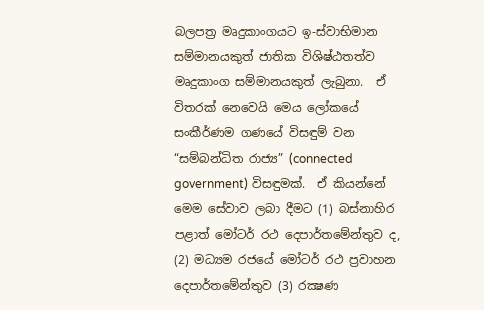බලපත්‍ර මෘදුකාංගයට ඉ-ස්වාභිමාන සම්මානයකුත් ජාතික විශිෂ්ඨතත්ව මෘදුකාංග සම්මානයකුත් ලැබුනා.  ඒ විතරක් නෙවෙයි මෙය ලෝකයේ සංකීර්ණම ගණයේ විසඳුම් වන “සම්බන්ධිත රාජ්‍ය” (connected government) විසඳුමක්.  ඒ කියන්නේ මෙම සේවාව ලබා දීමට (1) බස්නාහිර පළාත් මෝටර් රථ දෙපාර්තමේන්තුව ද, (2) මධ්‍යම රජයේ මෝටර් රථ ප්‍රවාහන දෙපාර්තමේන්තුව (3) රක්‍ෂණ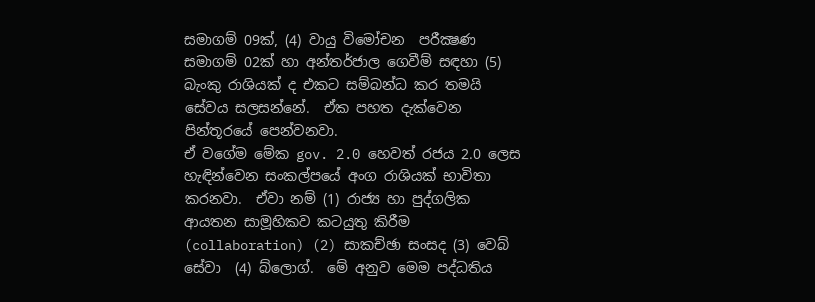සමාගම් 09ක්, (4) වායු විමෝචන  පරීක්‍ෂණ සමාගම් 02ක් හා අන්තර්ජාල ගෙවීම් සඳහා (5) බැංකු රාශියක් ද එකට සම්බන්ධ කර තමයි සේවය සලසන්නේ.  ඒක පහත දැක්වෙන පින්තූරයේ පෙන්වනවා.
ඒ වගේම මේක gov. 2.0 හෙවත් රජය 2.0 ලෙස හැඳින්වෙන සංකල්පයේ අංග රාශියක් භාවිතා කරනවා.  ඒවා නම් (1) රාජ්‍ය හා පුද්ගලික ආයතන සාමූහිකව කටයුතු කිරීම (collaboration) (2) සාකච්ඡා සංසද (3) වෙබ් සේවා  (4) බ්ලොග්.  මේ අනුව මෙම පද්ධතිය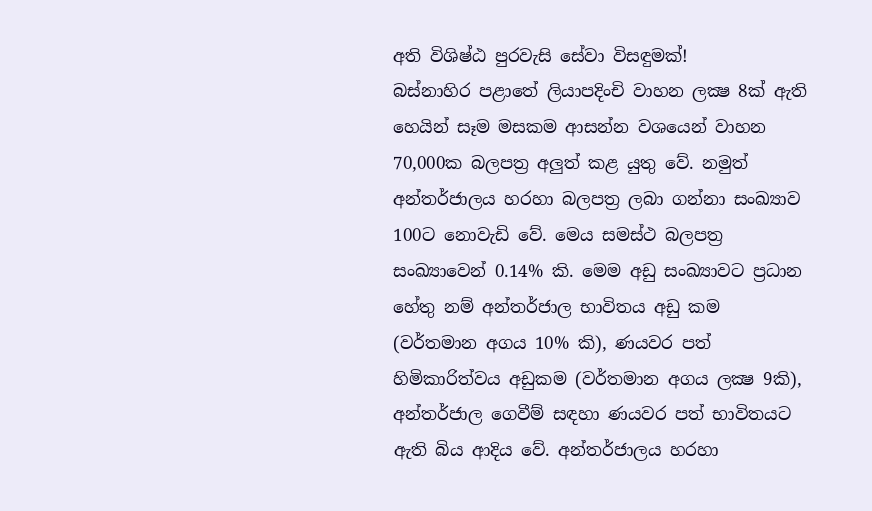අති විශිෂ්ඨ පුරවැසි සේවා විසඳුමක්!
බස්නාහිර පළාතේ ලියාපදිංචි වාහන ලක්‍ෂ 8ක් ඇති හෙයින් සෑම මසකම ආසන්න වශයෙන් වාහන 70,000ක බලපත්‍ර අලුත් කළ යුතු වේ. නමුත් අන්තර්ජාලය හරහා බලපත්‍ර ලබා ගන්නා සංඛ්‍යාව 100ට නොවැඩි වේ. මෙය සමස්ථ බලපත්‍ර සංඛ්‍යාවෙන් 0.14% කි. මෙම අඩු සංඛ්‍යාවට ප්‍රධාන හේතු නම් අන්තර්ජාල භාවිතය අඩු කම (වර්තමාන අගය 10% කි), ණයවර පත් හිමිකාරිත්වය අඩුකම (වර්තමාන අගය ලක්‍ෂ 9කි), අන්තර්ජාල ගෙවීම් සඳහා ණයවර පත් භාවිතයට ඇති බිය ආදිය වේ. අන්තර්ජාලය හරහා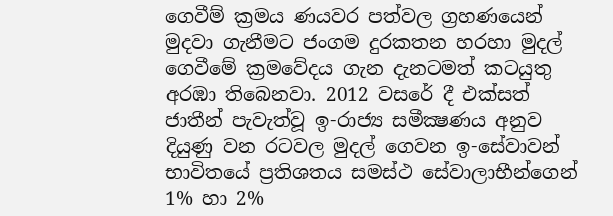ගෙවීම් ක්‍රමය ණයවර පත්වල ග්‍රහණයෙන් මුදවා ගැනීමට ජංගම දුරකතන හරහා මුදල් ගෙවීමේ ක්‍රමවේදය ගැන දැනටමත් කටයුතු අරඹා තිබෙනවා. 2012 වසරේ දී එක්සත් ජාතීන් පැවැත්වූ ඉ-රාජ්‍ය සමීක්‍ෂණය අනුව දියුණු වන රටවල මුදල් ගෙවන ඉ-සේවාවන් භාවිතයේ ප්‍රතිශතය සමස්ථ සේවාලාභීන්ගෙන් 1% හා 2%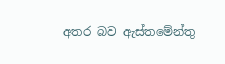අතර බව ඇස්තමේන්තු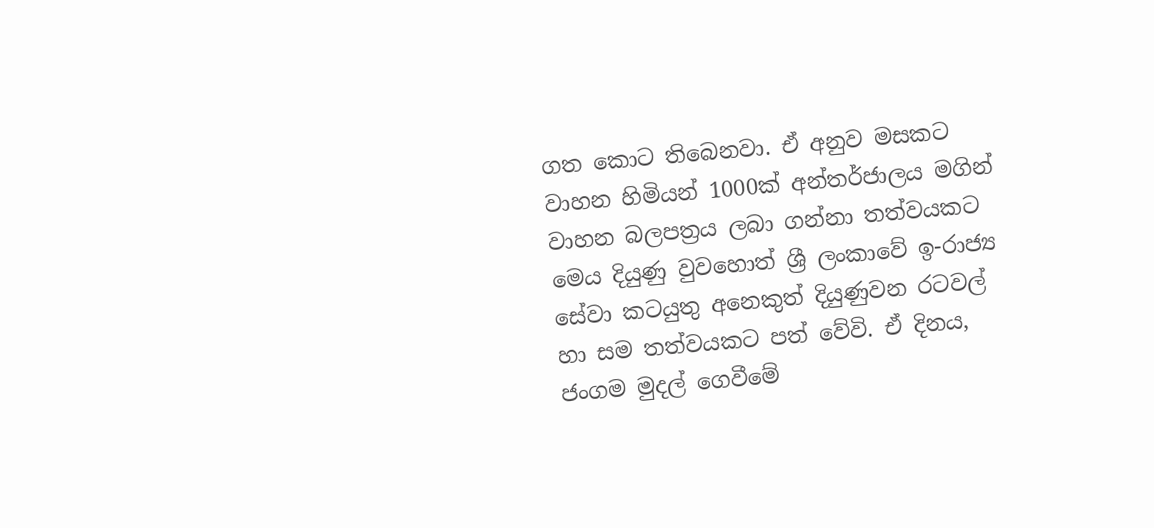ගත කොට තිබෙනවා. ඒ අනුව මසකට වාහන හිමියන් 1000ක් අන්තර්ජාලය මගින් වාහන බලපත්‍රය ලබා ගන්නා තත්වයකට මෙය දියුණු වුවහොත් ශ්‍රී ලංකාවේ ඉ-රාජ්‍ය සේවා කටයුතු අනෙකුත් දියුණුවන රටවල් හා සම තත්වයකට පත් වේවි. ඒ දිනය, ජංගම මුදල් ගෙවීමේ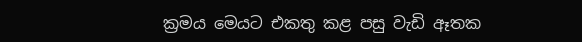ක්‍රමය මෙයට එකතු කළ පසු වැඩි ඈතක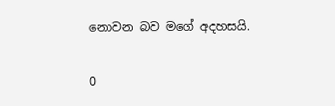නොවන බව මගේ අදහසයි.


0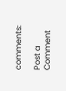comments:

Post a Comment